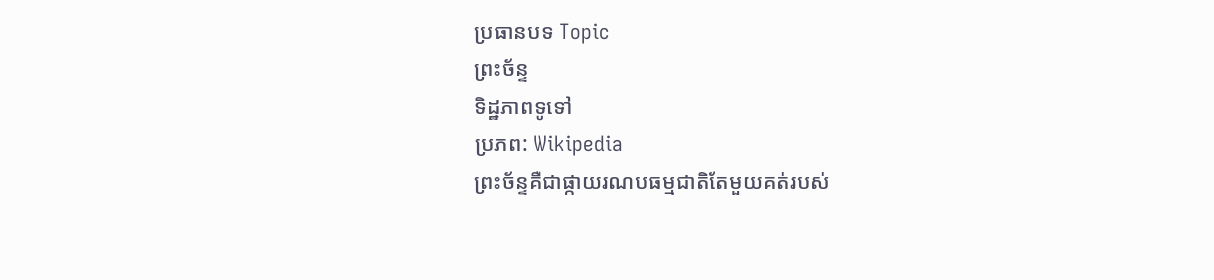ប្រធានបទ Topic
ព្រះច័ន្ទ
ទិដ្ឋភាពទូទៅ
ប្រភព: Wikipedia
ព្រះច័ន្ទគឺជាផ្កាយរណបធម្មជាតិតែមួយគត់របស់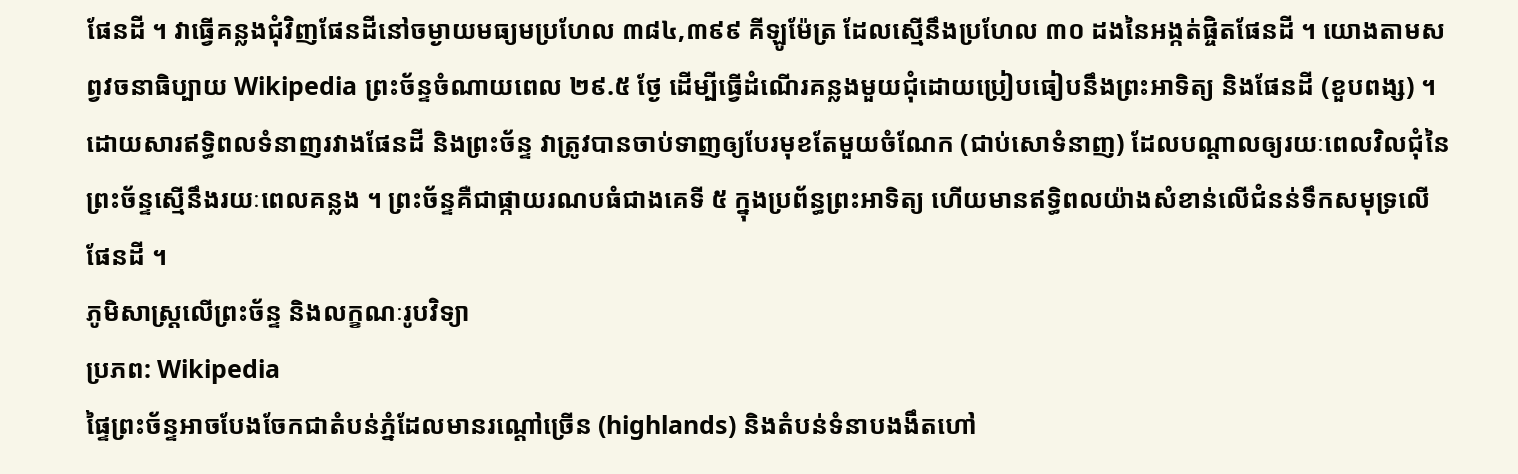ផែនដី ។ វាធ្វើគន្លងជុំវិញផែនដីនៅចម្ងាយមធ្យមប្រហែល ៣៨៤,៣៩៩ គីឡូម៉ែត្រ ដែលស្មើនឹងប្រហែល ៣០ ដងនៃអង្កត់ផ្ចិតផែនដី ។ យោងតាមសព្វវចនាធិប្បាយ Wikipedia ព្រះច័ន្ទចំណាយពេល ២៩.៥ ថែ្ង ដើម្បីធ្វើដំណើរគន្លងមួយជុំដោយប្រៀបធៀបនឹងព្រះអាទិត្យ និងផែនដី (ខួបពង្ស) ។ ដោយសារឥទ្ធិពលទំនាញរវាងផែនដី និងព្រះច័ន្ទ វាត្រូវបានចាប់ទាញឲ្យបែរមុខតែមួយចំណែក (ជាប់សោទំនាញ) ដែលបណ្តាលឲ្យរយៈពេលវិលជុំនៃព្រះច័ន្ទស្មើនឹងរយៈពេលគន្លង ។ ព្រះច័ន្ទគឺជាផ្កាយរណបធំជាងគេទី ៥ ក្នុងប្រព័ន្ធព្រះអាទិត្យ ហើយមានឥទ្ធិពលយ៉ាងសំខាន់លើជំនន់ទឹកសមុទ្រលើផែនដី ។
ភូមិសាស្ត្រលើព្រះច័ន្ទ និងលក្ខណៈរូបវិទ្យា
ប្រភព: Wikipedia
ផ្ទៃព្រះច័ន្ទអាចបែងចែកជាតំបន់ភ្នំដែលមានរណ្ដៅច្រើន (highlands) និងតំបន់ទំនាបងងឹតហៅ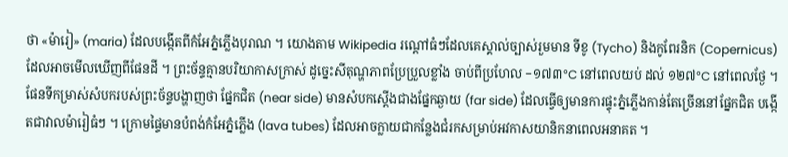ថា «ម៉ារៀ» (maria) ដែលបង្កើតពីកំអែភ្នំភ្លើងបុរាណ ។ យោងតាម Wikipedia រណ្ដៅធំៗដែលគេស្គាល់ច្បាស់រួមមាន ទីខូ (Tycho) និងកូពែរនិក (Copernicus) ដែលអាចមើលឃើញពីផែនដី ។ ព្រះច័ន្ទគ្មានបរិយាកាសក្រាស់ ដូច្នេះសីតុណ្ហភាពប្រែប្រួលខ្លាំង ចាប់ពីប្រហែល −១៧៣°C នៅពេលយប់ ដល់ ១២៧°C នៅពេលថែ្ង ។ ផែនទីកម្រាស់សំបករបស់ព្រះច័ន្ទបង្ហាញថា ផ្នែកជិត (near side) មានសំបកស្តើងជាងផ្នែកឆ្ងាយ (far side) ដែលធ្វើឲ្យមានការផ្ទុះភ្នំភ្លើងកាន់តែច្រើននៅផ្នែកជិត បង្កើតជាវាលម៉ារៀធំៗ ។ ក្រោមផ្ទៃមានបំពង់កំអែភ្នំភ្លើង (lava tubes) ដែលអាចក្លាយជាកន្លែងជំរកសម្រាប់អវកាសយានិកនាពេលអនាគត ។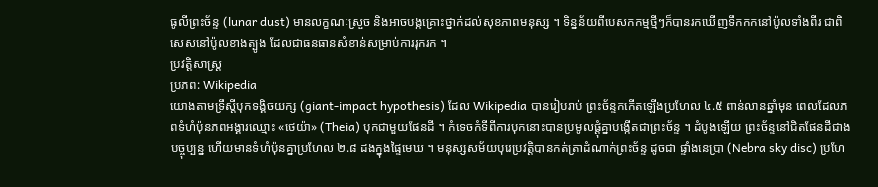ធូលីព្រះច័ន្ទ (lunar dust) មានលក្ខណៈស្រួច និងអាចបង្កគ្រោះថ្នាក់ដល់សុខភាពមនុស្ស ។ ទិន្នន័យពីបេសកកម្មថ្មីៗក៏បានរកឃើញទឹកកកនៅប៉ូលទាំងពីរ ជាពិសេសនៅប៉ូលខាងត្បូង ដែលជាធនធានសំខាន់សម្រាប់ការរុករក ។
ប្រវត្តិសាស្ត្រ
ប្រភព: Wikipedia
យោងតាមទ្រឹស្តីបុកទង្គិចយក្ស (giant-impact hypothesis) ដែល Wikipedia បានរៀបរាប់ ព្រះច័ន្ទកកើតឡើងប្រហែល ៤.៥ ពាន់លានឆ្នាំមុន ពេលដែលភពទំហំប៉ុនភពអង្គារឈ្មោះ «ថេយ៉ា» (Theia) បុកជាមួយផែនដី ។ កំទេចកំទីពីការបុកនោះបានប្រមូលផ្ដុំគ្នាបង្កើតជាព្រះច័ន្ទ ។ ដំបូងឡើយ ព្រះច័ន្ទនៅជិតផែនដីជាងបច្ចុប្បន្ន ហើយមានទំហំប៉ុនគ្នាប្រហែល ២.៨ ដងក្នុងផ្ទៃមេឃ ។ មនុស្សសម័យបុរេប្រវត្តិបានកត់ត្រាដំណាក់ព្រះច័ន្ទ ដូចជា ផ្ទាំងនេប្រា (Nebra sky disc) ប្រហែ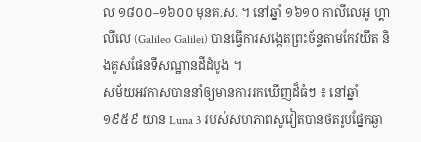ល ១៨០០–១៦០០ មុនគ.ស. ។ នៅឆ្នាំ ១៦១០ កាលីលេអូ ហ្គាលីលេ (Galileo Galilei) បានធ្វើការសង្កេតព្រះច័ន្ទតាមកែវយឹត និងគូសផែនទីសណ្ឋានដីដំបូង ។
សម័យអវកាសបាននាំឲ្យមានការរកឃើញដ៏ធំៗ ៖ នៅឆ្នាំ ១៩៥៩ យាន Luna 3 របស់សហភាពសូវៀតបានថតរូបផ្នែកឆ្ងា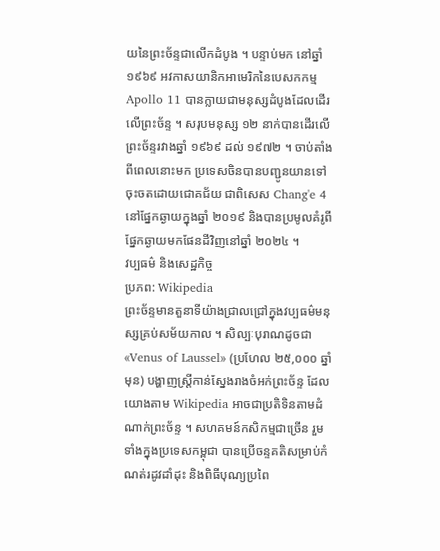យនៃព្រះច័ន្ទជាលើកដំបូង ។ បន្ទាប់មក នៅឆ្នាំ ១៩៦៩ អវកាសយានិកអាមេរិកនៃបេសកកម្ម Apollo 11 បានក្លាយជាមនុស្សដំបូងដែលដើរលើព្រះច័ន្ទ ។ សរុបមនុស្ស ១២ នាក់បានដើរលើព្រះច័ន្ទរវាងឆ្នាំ ១៩៦៩ ដល់ ១៩៧២ ។ ចាប់តាំងពីពេលនោះមក ប្រទេសចិនបានបញ្ជូនយានទៅចុះចតដោយជោគជ័យ ជាពិសេស Chang'e 4 នៅផ្នែកឆ្ងាយក្នុងឆ្នាំ ២០១៩ និងបានប្រមូលគំរូពីផ្នែកឆ្ងាយមកផែនដីវិញនៅឆ្នាំ ២០២៤ ។
វប្បធម៌ និងសេដ្ឋកិច្ច
ប្រភព: Wikipedia
ព្រះច័ន្ទមានតួនាទីយ៉ាងជ្រាលជ្រៅក្នុងវប្បធម៌មនុស្សគ្រប់សម័យកាល ។ សិល្បៈបុរាណដូចជា «Venus of Laussel» (ប្រហែល ២៥,០០០ ឆ្នាំមុន) បង្ហាញស្ត្រីកាន់ស្នែងរាងចំអក់ព្រះច័ន្ទ ដែលយោងតាម Wikipedia អាចជាប្រតិទិនតាមដំណាក់ព្រះច័ន្ទ ។ សហគមន៍កសិកម្មជាច្រើន រួមទាំងក្នុងប្រទេសកម្ពុជា បានប្រើចន្ទគតិសម្រាប់កំណត់រដូវដាំដុះ និងពិធីបុណ្យប្រពៃ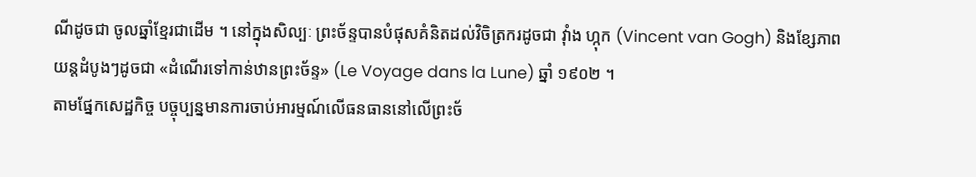ណីដូចជា ចូលឆ្នាំខ្មែរជាដើម ។ នៅក្នុងសិល្បៈ ព្រះច័ន្ទបានបំផុសគំនិតដល់វិចិត្រករដូចជា វ៉ាំង ហ្កុក (Vincent van Gogh) និងខ្សែភាពយន្តដំបូងៗដូចជា «ដំណើរទៅកាន់ឋានព្រះច័ន្ទ» (Le Voyage dans la Lune) ឆ្នាំ ១៩០២ ។
តាមផ្នែកសេដ្ឋកិច្ច បច្ចុប្បន្នមានការចាប់អារម្មណ៍លើធនធាននៅលើព្រះច័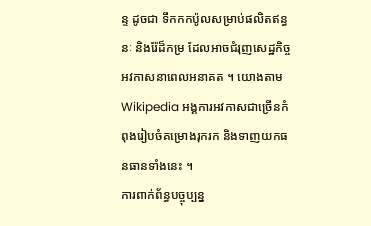ន្ទ ដូចជា ទឹកកកប៉ូលសម្រាប់ផលិតឥន្ធនៈ និងរ៉ែដ៏កម្រ ដែលអាចជំរុញសេដ្ឋកិច្ចអវកាសនាពេលអនាគត ។ យោងតាម Wikipedia អង្គការអវកាសជាច្រើនកំពុងរៀបចំគម្រោងរុករក និងទាញយកធនធានទាំងនេះ ។
ការពាក់ព័ន្ធបច្ចុប្បន្ន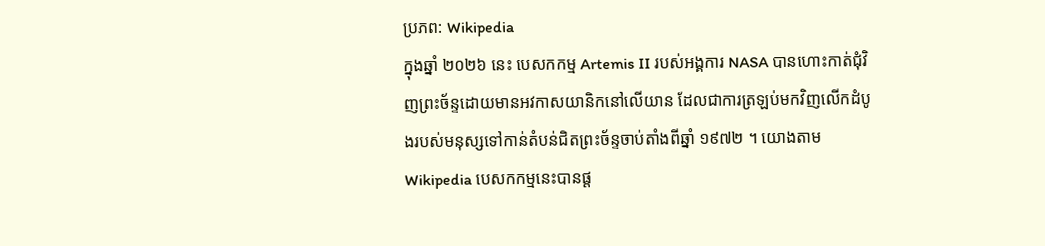ប្រភព: Wikipedia
ក្នុងឆ្នាំ ២០២៦ នេះ បេសកកម្ម Artemis II របស់អង្គការ NASA បានហោះកាត់ជុំវិញព្រះច័ន្ទដោយមានអវកាសយានិកនៅលើយាន ដែលជាការត្រឡប់មកវិញលើកដំបូងរបស់មនុស្សទៅកាន់តំបន់ជិតព្រះច័ន្ទចាប់តាំងពីឆ្នាំ ១៩៧២ ។ យោងតាម Wikipedia បេសកកម្មនេះបានផ្ដ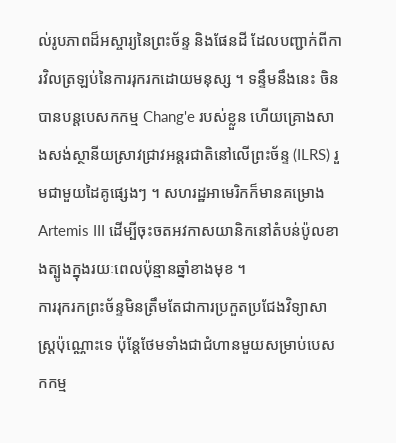ល់រូបភាពដ៏អស្ចារ្យនៃព្រះច័ន្ទ និងផែនដី ដែលបញ្ជាក់ពីការវិលត្រឡប់នៃការរុករកដោយមនុស្ស ។ ទន្ទឹមនឹងនេះ ចិនបានបន្តបេសកកម្ម Chang'e របស់ខ្លួន ហើយគ្រោងសាងសង់ស្ថានីយស្រាវជ្រាវអន្តរជាតិនៅលើព្រះច័ន្ទ (ILRS) រួមជាមួយដៃគូផ្សេងៗ ។ សហរដ្ឋអាមេរិកក៏មានគម្រោង Artemis III ដើម្បីចុះចតអវកាសយានិកនៅតំបន់ប៉ូលខាងត្បូងក្នុងរយៈពេលប៉ុន្មានឆ្នាំខាងមុខ ។
ការរុករកព្រះច័ន្ទមិនត្រឹមតែជាការប្រកួតប្រជែងវិទ្យាសាស្ត្រប៉ុណ្ណោះទេ ប៉ុន្តែថែមទាំងជាជំហានមួយសម្រាប់បេសកកម្ម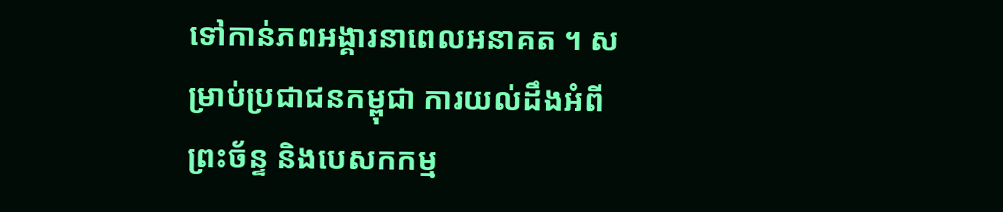ទៅកាន់ភពអង្គារនាពេលអនាគត ។ សម្រាប់ប្រជាជនកម្ពុជា ការយល់ដឹងអំពីព្រះច័ន្ទ និងបេសកកម្ម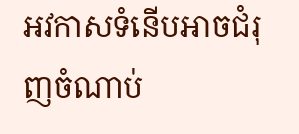អវកាសទំនើបអាចជំរុញចំណាប់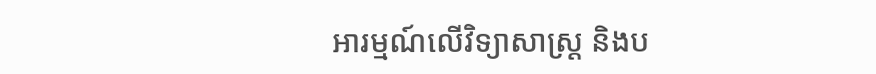អារម្មណ៍លើវិទ្យាសាស្ត្រ និងប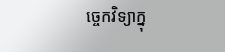ច្ចេកវិទ្យាក្នុ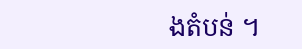ងតំបន់ ។